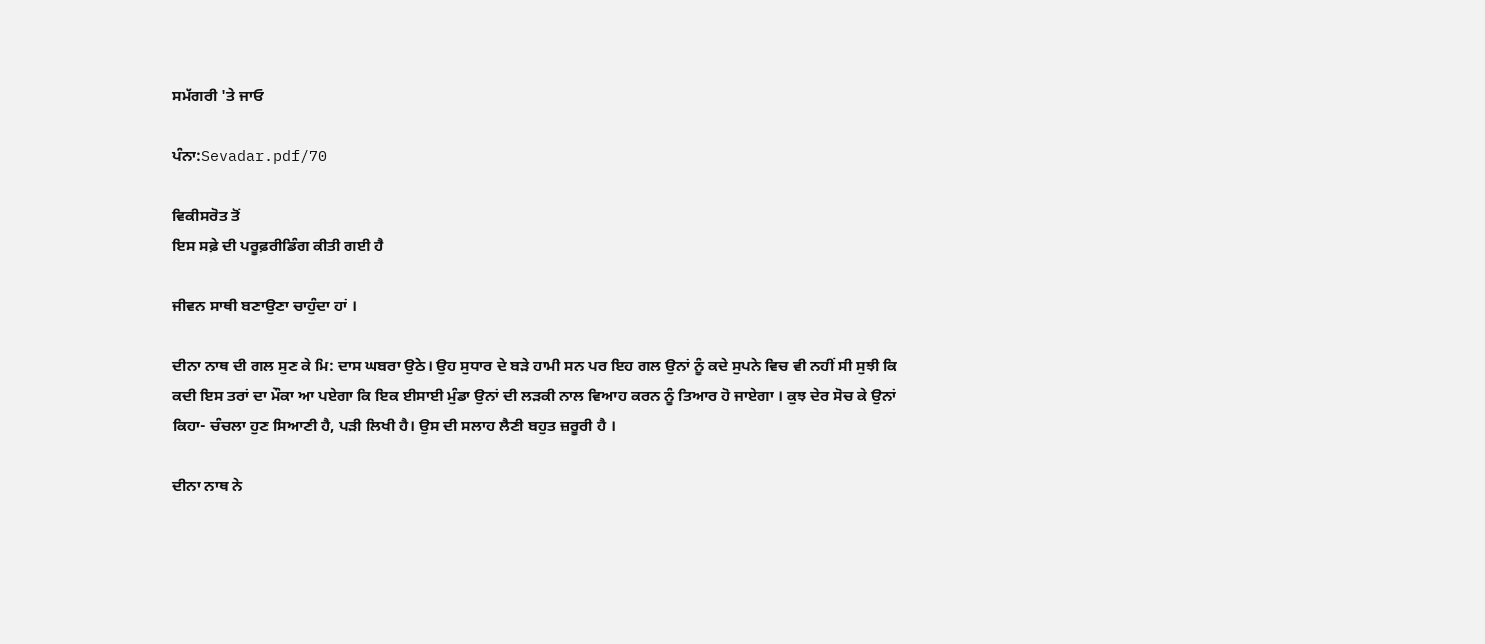ਸਮੱਗਰੀ 'ਤੇ ਜਾਓ

ਪੰਨਾ:Sevadar.pdf/70

ਵਿਕੀਸਰੋਤ ਤੋਂ
ਇਸ ਸਫ਼ੇ ਦੀ ਪਰੂਫ਼ਰੀਡਿੰਗ ਕੀਤੀ ਗਈ ਹੈ

ਜੀਵਨ ਸਾਥੀ ਬਣਾਉਣਾ ਚਾਹੁੰਦਾ ਹਾਂ ।

ਦੀਨਾ ਨਾਥ ਦੀ ਗਲ ਸੁਣ ਕੇ ਮਿ: ਦਾਸ ਘਬਰਾ ਉਠੇ। ਉਹ ਸੁਧਾਰ ਦੇ ਬੜੇ ਹਾਮੀ ਸਨ ਪਰ ਇਹ ਗਲ ਉਨਾਂ ਨੂੰ ਕਦੇ ਸੁਪਨੇ ਵਿਚ ਵੀ ਨਹੀਂ ਸੀ ਸੁਝੀ ਕਿ ਕਦੀ ਇਸ ਤਰਾਂ ਦਾ ਮੌਕਾ ਆ ਪਏਗਾ ਕਿ ਇਕ ਈਸਾਈ ਮੁੰਡਾ ਉਨਾਂ ਦੀ ਲੜਕੀ ਨਾਲ ਵਿਆਹ ਕਰਨ ਨੂੰ ਤਿਆਰ ਹੋ ਜਾਏਗਾ । ਕੁਝ ਦੇਰ ਸੋਚ ਕੇ ਉਨਾਂ ਕਿਹਾ- ਚੰਚਲਾ ਹੁਣ ਸਿਆਣੀ ਹੈ, ਪੜੀ ਲਿਖੀ ਹੈ। ਉਸ ਦੀ ਸਲਾਹ ਲੈਣੀ ਬਹੁਤ ਜ਼ਰੂਰੀ ਹੈ ।

ਦੀਨਾ ਨਾਥ ਨੇ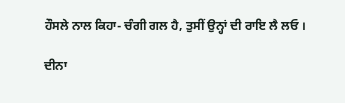ਹੌਸਲੇ ਨਾਲ ਕਿਹਾ- ਚੰਗੀ ਗਲ ਹੈ, ਤੁਸੀਂ ਉਨ੍ਹਾਂ ਦੀ ਰਾਇ ਲੈ ਲਓ ।

ਦੀਨਾ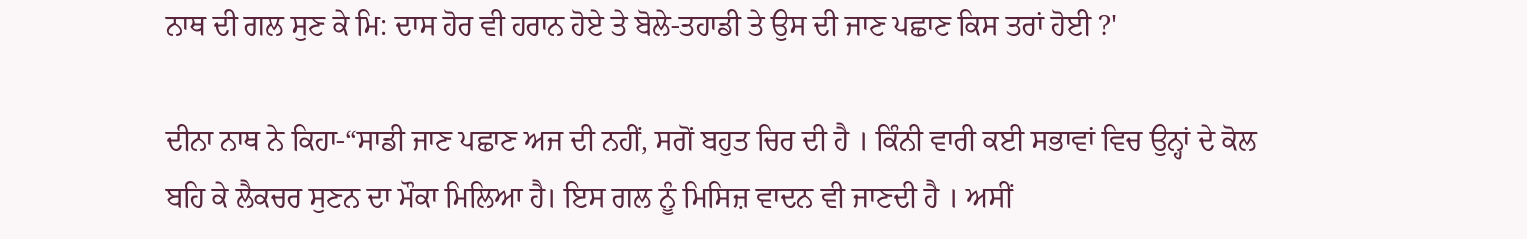ਨਾਥ ਦੀ ਗਲ ਸੁਣ ਕੇ ਮਿ: ਦਾਸ ਹੋਰ ਵੀ ਹਰਾਨ ਹੋਏ ਤੇ ਬੋਲੇ-ਤਹਾਡੀ ਤੇ ਉਸ ਦੀ ਜਾਣ ਪਛਾਣ ਕਿਸ ਤਰਾਂ ਹੋਈ ?'

ਦੀਨਾ ਨਾਥ ਨੇ ਕਿਹਾ-“ਸਾਡੀ ਜਾਣ ਪਛਾਣ ਅਜ ਦੀ ਨਹੀਂ, ਸਗੋਂ ਬਹੁਤ ਚਿਰ ਦੀ ਹੈ । ਕਿੰਨੀ ਵਾਰੀ ਕਈ ਸਭਾਵਾਂ ਵਿਚ ਉਨ੍ਹਾਂ ਦੇ ਕੋਲ ਬਹਿ ਕੇ ਲੈਕਚਰ ਸੁਣਨ ਦਾ ਮੌਕਾ ਮਿਲਿਆ ਹੈ। ਇਸ ਗਲ ਨੂੰ ਮਿਸਿਜ਼ ਵਾਦਨ ਵੀ ਜਾਣਦੀ ਹੈ । ਅਸੀਂ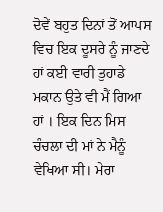ਦੋਵੇਂ ਬਹੁਤ ਦਿਨਾਂ ਤੋਂ ਆਪਸ ਵਿਚ ਇਕ ਦੂਸਰੇ ਨੂੰ ਜਾਣਦੇ ਹਾਂ ਕਈ ਵਾਰੀ ਤੁਹਾਡੇ ਮਕਾਨ ਉਤੇ ਵੀ ਮੈਂ ਗਿਆ ਹਾਂ । ਇਕ ਦਿਨ ਮਿਸ ਚੰਚਲਾ ਦੀ ਮਾਂ ਨੇ ਮੈਨੂੰ ਵੇਖਿਆ ਸੀ। ਮੇਰਾ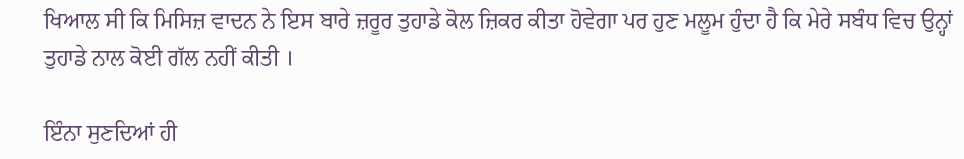ਖਿਆਲ ਸੀ ਕਿ ਮਿਸਿਜ਼ ਵਾਦਨ ਨੇ ਇਸ ਬਾਰੇ ਜ਼ਰੂਰ ਤੁਹਾਡੇ ਕੋਲ ਜ਼ਿਕਰ ਕੀਤਾ ਹੋਵੇਗਾ ਪਰ ਹੁਣ ਮਲੂਮ ਹੁੰਦਾ ਹੈ ਕਿ ਮੇਰੇ ਸਬੰਧ ਵਿਚ ਉਨ੍ਹਾਂ ਤੁਹਾਡੇ ਨਾਲ ਕੋਈ ਗੱਲ ਨਹੀਂ ਕੀਤੀ ।

ਇੰਨਾ ਸੁਣਦਿਆਂ ਹੀ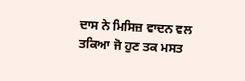ਦਾਸ ਨੇ ਮਿਸਿਜ਼ ਵਾਦਨ ਵਲ ਤਕਿਆ ਜੋ ਹੁਣ ਤਕ ਮਸਤ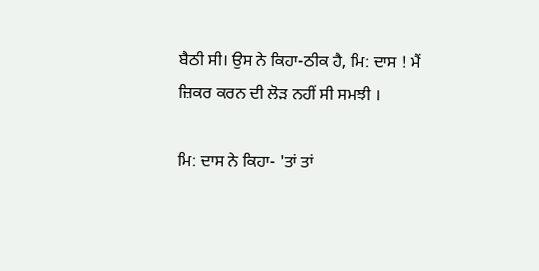ਬੈਠੀ ਸੀ। ਉਸ ਨੇ ਕਿਹਾ-ਠੀਕ ਹੈ, ਮਿ: ਦਾਸ ! ਮੈਂ ਜ਼ਿਕਰ ਕਰਨ ਦੀ ਲੋੜ ਨਹੀਂ ਸੀ ਸਮਝੀ ।

ਮਿ: ਦਾਸ ਨੇ ਕਿਹਾ- 'ਤਾਂ ਤਾਂ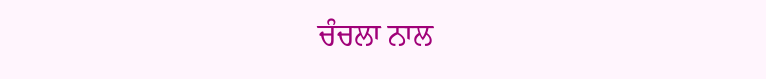ਚੰਚਲਾ ਨਾਲ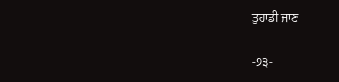ਤੁਹਾਡੀ ਜਾਣ

-੭੩-